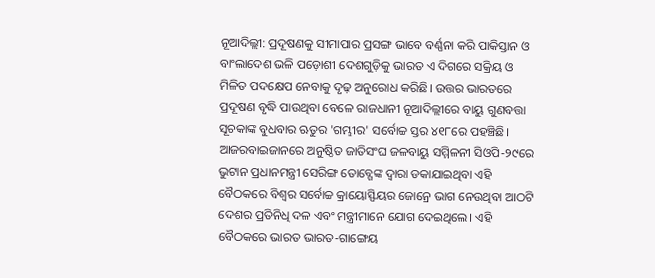ନୂଆଦିଲ୍ଲୀ: ପ୍ରଦୂଷଣକୁ ସୀମାପାର ପ୍ରସଙ୍ଗ ଭାବେ ବର୍ଣ୍ଣନା କରି ପାକିସ୍ତାନ ଓ ବାଂଲାଦେଶ ଭଳି ପଡ଼ୋଶୀ ଦେଶଗୁଡ଼ିକୁ ଭାରତ ଏ ଦିଗରେ ସକ୍ରିୟ ଓ ମିଳିତ ପଦକ୍ଷେପ ନେବାକୁ ଦୃଢ଼ ଅନୁରୋଧ କରିଛି। ଉତ୍ତର ଭାରତରେ ପ୍ରଦୂଷଣ ବୃଦ୍ଧି ପାଉଥିବା ବେଳେ ରାଜଧାନୀ ନୂଆଦିଲ୍ଲୀରେ ବାୟୁ ଗୁଣବତ୍ତା ସୂଚକାଙ୍କ ବୁଧବାର ଋତୁର 'ଗମ୍ଭୀର' ସର୍ବୋଚ୍ଚ ସ୍ତର ୪୧୮ରେ ପହଞ୍ଚିଛି।
ଆଜରବାଇଜାନରେ ଅନୁଷ୍ଠିତ ଜାତିସଂଘ ଜଳବାୟୁ ସମ୍ମିଳନୀ ସିଓପି-୨୯ରେ ଭୁଟାନ ପ୍ରଧାନମନ୍ତ୍ରୀ ସେରିଙ୍ଗ ତୋବ୍ଗେଙ୍କ ଦ୍ୱାରା ଡକାଯାଇଥିବା ଏହି ବୈଠକରେ ବିଶ୍ୱର ସର୍ବୋଚ୍ଚ କ୍ରାୟୋସ୍ଫିୟର ଜୋନ୍ରେ ଭାଗ ନେଉଥିବା ଆଠଟି ଦେଶର ପ୍ରତିନିଧି ଦଳ ଏବଂ ମନ୍ତ୍ରୀମାନେ ଯୋଗ ଦେଇଥିଲେ। ଏହି ବୈଠକରେ ଭାରତ ଭାରତ-ଗାଙ୍ଗେୟ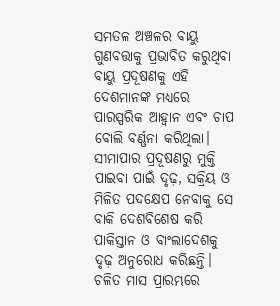ସମତଳ ଅଞ୍ଚଳର ବାୟୁ ଗୁଣବତ୍ତାକୁ ପ୍ରଭାବିତ କରୁଥିବା ବାୟୁ ପ୍ରଦୂଷଣକୁ ଏହି ଦେଶମାନଙ୍କ ମଧ୍ୟରେ ପାରସ୍ପରିକ ଆହ୍ୱାନ ଏବଂ ଚାପ ବୋଲି ବର୍ଣ୍ଣନା କରିଥିଲା।
ସୀମାପାର ପ୍ରଦୂଷଣରୁ ମୁକ୍ତି ପାଇବା ପାଇଁ ଦୃଢ଼, ସକ୍ରିୟ ଓ ମିଳିତ ପଦକ୍ଷେପ ନେବାକୁ ସେ ବାକି ଦେଶବିଶେଷ କରି ପାକିସ୍ତାନ ଓ ବାଂଲାଦେଶକୁ ଦୃଢ଼ ଅନୁରୋଧ କରିଛନ୍ତି। ଚଳିତ ମାସ ପ୍ରାରମ୍ଭରେ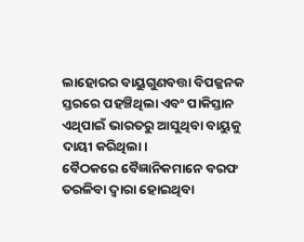ଲାହୋରର ବାୟୁଗୁଣବତ୍ତା ବିପଜ୍ଜନକ ସ୍ତରରେ ପହଞ୍ଚିଥିଲା ଏବଂ ପାକିସ୍ତାନ ଏଥିପାଇଁ ଭାରତରୁ ଆସୁଥିବା ବାୟୁକୁ ଦାୟୀ କରିଥିଲା।
ବୈଠକରେ ବୈଜ୍ଞାନିକମାନେ ବରଫ ତରଳିବା ଦ୍ୱାରା ହୋଇଥିବା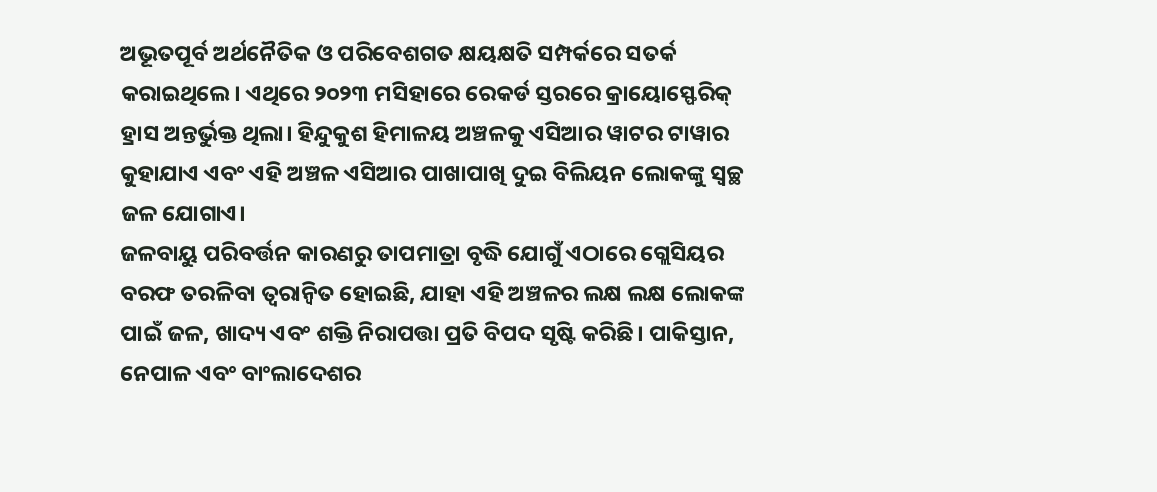ଅଭୂତପୂର୍ବ ଅର୍ଥନୈତିକ ଓ ପରିବେଶଗତ କ୍ଷୟକ୍ଷତି ସମ୍ପର୍କରେ ସତର୍କ କରାଇଥିଲେ। ଏଥିରେ ୨୦୨୩ ମସିହାରେ ରେକର୍ଡ ସ୍ତରରେ କ୍ରାୟୋସ୍ଫେରିକ୍ ହ୍ରାସ ଅନ୍ତର୍ଭୁକ୍ତ ଥିଲା। ହିନ୍ଦୁକୁଶ ହିମାଳୟ ଅଞ୍ଚଳକୁ ଏସିଆର ୱାଟର ଟାୱାର କୁହାଯାଏ ଏବଂ ଏହି ଅଞ୍ଚଳ ଏସିଆର ପାଖାପାଖି ଦୁଇ ବିଲିୟନ ଲୋକଙ୍କୁ ସ୍ୱଚ୍ଛ ଜଳ ଯୋଗାଏ।
ଜଳବାୟୁ ପରିବର୍ତ୍ତନ କାରଣରୁ ତାପମାତ୍ରା ବୃଦ୍ଧି ଯୋଗୁଁ ଏଠାରେ ଗ୍ଲେସିୟର ବରଫ ତରଳିବା ତ୍ୱରାନ୍ୱିତ ହୋଇଛି, ଯାହା ଏହି ଅଞ୍ଚଳର ଲକ୍ଷ ଲକ୍ଷ ଲୋକଙ୍କ ପାଇଁ ଜଳ, ଖାଦ୍ୟ ଏବଂ ଶକ୍ତି ନିରାପତ୍ତା ପ୍ରତି ବିପଦ ସୃଷ୍ଟି କରିଛି। ପାକିସ୍ତାନ, ନେପାଳ ଏବଂ ବାଂଲାଦେଶର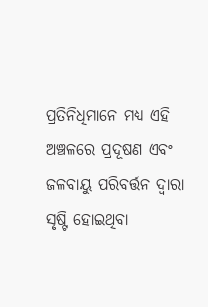ପ୍ରତିନିଧିମାନେ ମଧ୍ୟ ଏହି ଅଞ୍ଚଳରେ ପ୍ରଦୂଷଣ ଏବଂ ଜଳବାୟୁ ପରିବର୍ତ୍ତନ ଦ୍ୱାରା ସୃଷ୍ଟି ହୋଇଥିବା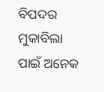ବିପଦର ମୁକାବିଲା ପାଇଁ ଅନେକ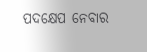ପଦକ୍ଷେପ ନେବାର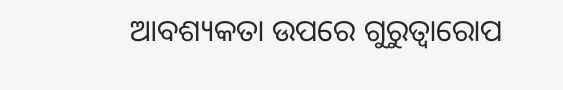ଆବଶ୍ୟକତା ଉପରେ ଗୁରୁତ୍ୱାରୋପ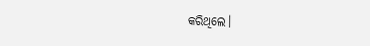କରିଥିଲେ।